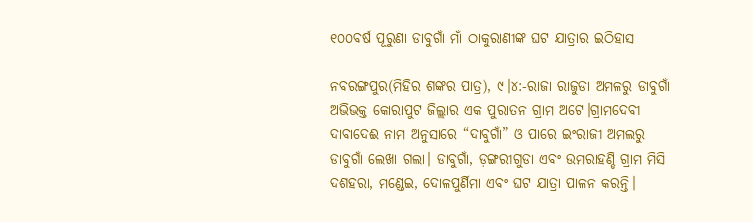୧୦୦ବର୍ଷ ପୂରୁଣା ଡାବୁଗାଁ ମାଁ ଠାକୁରାଣୀଙ୍କ ଘଟ ଯାତ୍ରାର ଇଠିହାସ

ନବରଙ୍ଗପୁର(ମିହିର ଶଙ୍କର ପାତ୍ର), ୯।୪:-ରାଜା ରାଜୁଡା ଅମଳରୁ ଡାବୁଗାଁ ଅଭିଭକ୍ତ କୋରାପୁଟ ଜିଲ୍ଲାର ଏକ ପୁରାତନ ଗ୍ରାମ ଅଟେ।ଗ୍ରାମଦେବୀ ଦାବାଦେଈ ନାମ ଅନୁସାରେ “ଦାବୁଗାଁ” ଓ ପାରେ ଇଂରାଜୀ ଅମଲରୁ ଡାବୁଗାଁ ଲେଖା ଗଲା। ଡାବୁଗାଁ, ଡ଼ଙ୍ଗରୀଗୁଡା ଏବଂ ଉମରାହଣ୍ଡି ଗ୍ରାମ ମିସି ଦଶହରା, ମଣ୍ଡେଇ, ଦୋଳପୁର୍ଣିମା ଏବଂ ଘଟ ଯାତ୍ରା ପାଳନ କରନ୍ତି।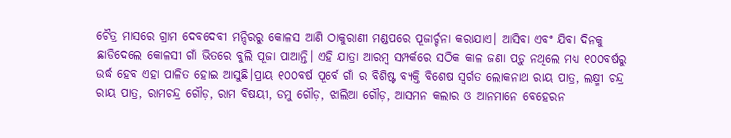ଚୈତ୍ର ମାସରେ ଗ୍ରାମ ଦେବଦେବୀ ମନ୍ଦିରରୁ କୋଳସ ଆଣି ଠାକୁରାଣୀ ମଣ୍ଡପରେ ପୂଜାର୍ଚ୍ଚନା କରାଯାଏ। ଆସିବା ଏବଂ ଯିବା ଦିନକୁ ଛାଡିଦେଲେ କୋଳସୀ ଗାଁ ଭିତରେ ବୁଲି ପୂଜା ପାଆନ୍ତି। ଏହି ଯାତ୍ରା ଆରମ୍ବ ସମ୍ପର୍କରେ ସଠିକ କାଳ ଜଣା ପଡ଼ୁ ନଥିଲେ ମଧ୍ୟ ୧୦୦ବର୍ଷରୁ ଉର୍ଦ୍ଧ ହେବ ଏହା ପାଳିତ ହୋଇ ଆସୁଛି।ପ୍ରାୟ ୧୦୦ବର୍ଷ ପୂର୍ବେ ଗାଁ ର ବିଶିଷ୍ଟ ବ୍ୟକ୍ତି ବିଶେଷ ସ୍ବର୍ଗତ ଲୋକନାଥ ରାୟ ପାତ୍ର, ଲକ୍ଷ୍ମୀ ଚନ୍ଦ୍ର ରାୟ ପାତ୍ର, ରାମଚନ୍ଦ୍ର ଗୌଡ଼, ରାମ ବିଷୟୀ, ଡମୁ ଗୌଡ଼, ଝାଲିଆ ଗୌଡ଼, ଆସମନ କଲାର ଓ ଆନମାନେ ବେହେରନ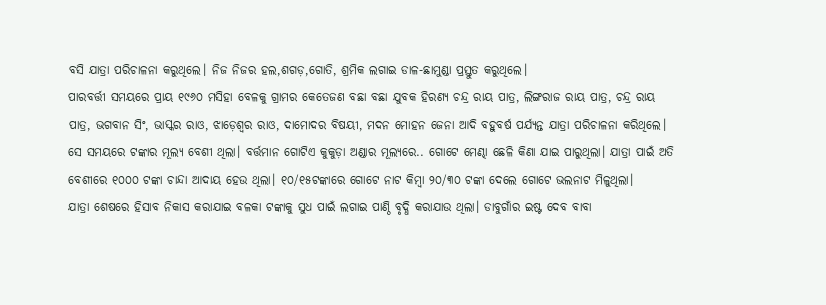ବସି ଯାତ୍ରା ପରିଚାଳନା କରୁଥିଲେ। ନିଜ ନିଜର ହଲ,ଶଗଡ଼,ଗୋତି, ଶ୍ରମିକ ଲଗାଇ ଡାଳ-ଛାମୁଣ୍ଡା ପ୍ରସ୍ତୁତ କରୁଥିଲେ।
ପାରବର୍ତ୍ତୀ ସମୟରେ ପ୍ରାୟ ୧୯୬୦ ମସିହା ବେଳକୁ ଗ୍ରାମର କେତେଜଣ ବଛା ବଛା ଯୁବକ ହିରଣ୍ୟ ଚନ୍ଦ୍ର ରାୟ ପାତ୍ର, ଲିଙ୍ଗରାଜ ରାୟ ପାତ୍ର, ଚନ୍ଦ୍ର ରାୟ ପାତ୍ର, ଭଗବାନ ସିଂ, ଭାସ୍କର ରାଓ, ଝାଡ଼େଶ୍ୱର ରାଓ, ଦାମୋଦର ବିଷୟୀ, ମଦନ ମୋହନ ଜେନା ଆଦି ବହୁବର୍ଷ ପର୍ଯ୍ୟନ୍ତ ଯାତ୍ରା ପରିଚାଳନା କରିଥିଲେ। ସେ ସମୟରେ ଟଙ୍କାର ମୂଲ୍ୟ ବେଶୀ ଥିଲା। ବର୍ତ୍ତମାନ ଗୋଟିଏ କୁକୁଡ଼ା ଅଣ୍ଡାର ମୂଲ୍ୟରେ.. ଗୋଟେ ମେଣ୍ଢା ଛେଳି କିଣା ଯାଇ ପାରୁଥିଲା। ଯାତ୍ରା ପାଇଁ ଅତି ବେଶୀରେ ୧୦୦୦ ଟଙ୍କା ଚାନ୍ଦା ଆଦାୟ ହେଉ ଥିଲା। ୧୦/୧୫ଟଙ୍କାରେ ଗୋଟେ ନାଟ କିମ୍ବା ୨୦/୩୦ ଟଙ୍କା ଦେଲେ ଗୋଟେ ଭଲନାଟ ମିଳୁଥିଲା।
ଯାତ୍ରା ଶେଷରେ ହିସାବ ନିକାସ କରାଯାଇ ବଳକା ଟଙ୍କାକୁ ସୁଧ ପାଇଁ ଲଗାଇ ପାଣ୍ଠି ବୃଦ୍ଧି କରାଯାଉ ଥିଲା। ଡାବୁଗାଁର ଇଷ୍ଟ ଦେବ ବାବା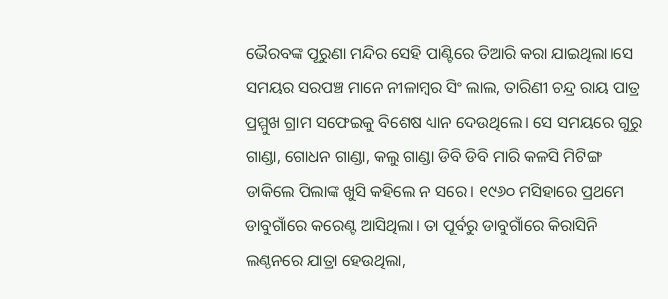ଭୈରବଙ୍କ ପୂରୁଣା ମନ୍ଦିର ସେହି ପାଣ୍ଟିରେ ତିଆରି କରା ଯାଇଥିଲା।ସେ ସମୟର ସରପଞ୍ଚ ମାନେ ନୀଳାମ୍ବର ସିଂ ଲାଲ, ତାରିଣୀ ଚନ୍ଦ୍ର ରାୟ ପାତ୍ର ପ୍ରମ୍ମୁଖ ଗ୍ରାମ ସଫେଇକୁ ବିଶେଷ ଧ୍ୟାନ ଦେଉଥିଲେ। ସେ ସମୟରେ ଗୁରୁ ଗାଣ୍ଡା, ଗୋଧନ ଗାଣ୍ଡା, କଲୁ ଗାଣ୍ଡା ଡିବି ଡିବି ମାରି କଳସି ମିଟିଙ୍ଗ ଡାକିଲେ ପିଲାଙ୍କ ଖୁସି କହିଲେ ନ ସରେ। ୧୯୬୦ ମସିହାରେ ପ୍ରଥମେ ଡାବୁଗାଁରେ କରେଣ୍ଟ ଆସିଥିଲା। ତା ପୂର୍ବରୁ ଡାବୁଗାଁରେ କିରାସିନି ଲଣ୍ଠନରେ ଯାତ୍ରା ହେଉଥିଲା,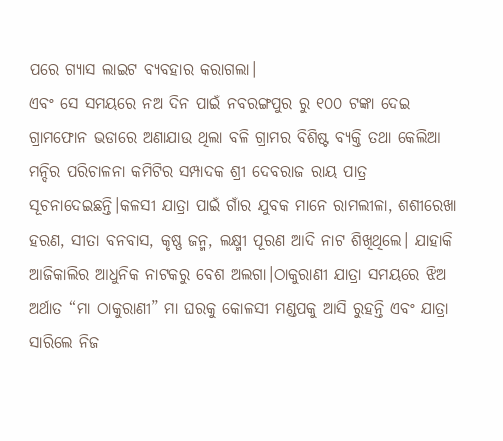ପରେ ଗ୍ୟାସ ଲାଇଟ ବ୍ୟବହାର କରାଗଲା।
ଏବଂ ସେ ସମୟରେ ନଅ ଦିନ ପାଇଁ ନବରଙ୍ଗପୁର ରୁ ୧୦୦ ଟଙ୍କା ଦେଇ ଗ୍ରାମଫୋନ ଭଡାରେ ଅଣାଯାଉ ଥିଲା ବଳି ଗ୍ରାମର ବିଶିଷ୍ଟ ବ୍ୟକ୍ତି ତଥା କେଲିଆ ମନ୍ଦିର ପରିଚାଳନା କମିଟିର ସମ୍ପାଦକ ଶ୍ରୀ ଦେବରାଜ ରାୟ ପାତ୍ର ସୂଚନାଦେଇଛନ୍ତି।କଳସୀ ଯାତ୍ରା ପାଇଁ ଗାଁର ଯୁବକ ମାନେ ରାମଲୀଳା, ଶଶୀରେଖା ହରଣ, ସୀତା ବନବାସ, କୃଷ୍ଣ ଜନ୍ମ, ଲକ୍ଷ୍ମୀ ପୂରଣ ଆଦି ନାଟ ଶିଖିଥିଲେ। ଯାହାକି ଆଜିକାଲିର ଆଧୁନିକ ନାଟକରୁ ବେଶ ଅଲଗା।ଠାକୁରାଣୀ ଯାତ୍ରା ସମୟରେ ଝିଅ ଅର୍ଥାତ “ମା ଠାକୁରାଣୀ” ମା ଘରକୁ କୋଳସୀ ମଣ୍ଡପକୁ ଆସି ରୁହନ୍ତି ଏବଂ ଯାତ୍ରା ସାରିଲେ ନିଜ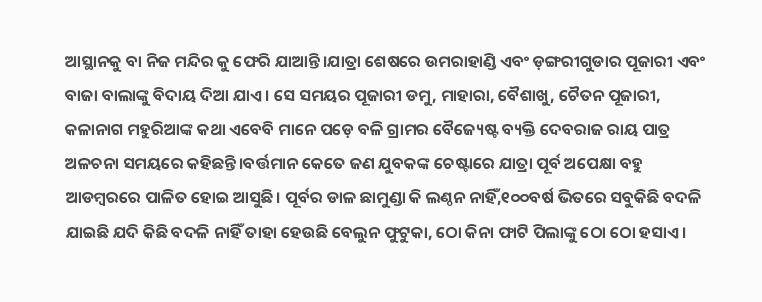ଆସ୍ଥାନକୁ ବା ନିଜ ମନ୍ଦିର କୁ ଫେରି ଯାଆନ୍ତି।ଯାତ୍ରା ଶେଷରେ ଉମରାହାଣ୍ଡି ଏବଂ ଡ଼ଙ୍ଗରୀଗୁଡାର ପୂଜାରୀ ଏବଂ ବାଜା ବାଲାଙ୍କୁ ବିଦାୟ ଦିଆ ଯାଏ। ସେ ସମୟର ପୂଜାରୀ ଡମୁ, ମାହାରା, ବୈଶାଖୁ, ଚୈତନ ପୂଜାରୀ, କଳାନାଗ ମହୁରିଆଙ୍କ କଥା ଏବେବି ମାନେ ପଡ଼େ ବଳି ଗ୍ରାମର ବୈଜ୍ୟେଷ୍ଟ ବ୍ୟକ୍ତି ଦେବରାଜ ରାୟ ପାତ୍ର ଅଳଚନା ସମୟରେ କହିଛନ୍ତି।ବର୍ତ୍ତମାନ କେତେ ଜଣ ଯୁବକଙ୍କ ଚେଷ୍ଟାରେ ଯାତ୍ରା ପୂର୍ବ ଅପେକ୍ଷା ବହୁ ଆଡମ୍ବରରେ ପାଳିତ ହୋଇ ଆସୁଛି। ପୂର୍ବର ଡାଳ ଛାମୁଣ୍ଡା କି ଲଣ୍ଠନ ନାହିଁ,୧୦୦ବର୍ଷ ଭିତରେ ସବୁକିଛି ବଦଳି ଯାଇଛି ଯଦି କିଛି ବଦଳି ନାହିଁ ତାହା ହେଉଛି ବେଲୁନ ଫୁଟୁକା, ଠୋ କିନା ଫାଟି ପିଲାଙ୍କୁ ଠୋ ଠୋ ହସାଏ।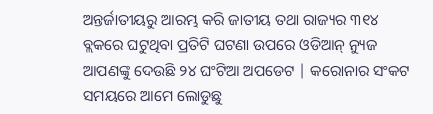ଅନ୍ତର୍ଜାତୀୟରୁ ଆରମ୍ଭ କରି ଜାତୀୟ ତଥା ରାଜ୍ୟର ୩୧୪ ବ୍ଲକରେ ଘଟୁଥିବା ପ୍ରତିଟି ଘଟଣା ଉପରେ ଓଡିଆନ୍ ନ୍ୟୁଜ ଆପଣଙ୍କୁ ଦେଉଛି ୨୪ ଘଂଟିଆ ଅପଡେଟ | କରୋନାର ସଂକଟ ସମୟରେ ଆମେ ଲୋଡୁଛୁ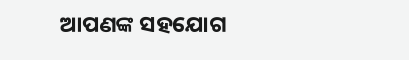ଆପଣଙ୍କ ସହଯୋଗ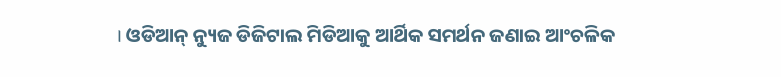। ଓଡିଆନ୍ ନ୍ୟୁଜ ଡିଜିଟାଲ ମିଡିଆକୁ ଆର୍ଥିକ ସମର୍ଥନ ଜଣାଇ ଆଂଚଳିକ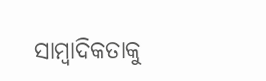ସାମ୍ବାଦିକତାକୁ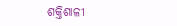ଶକ୍ତିଶାଳୀ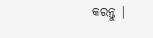କରନ୍ତୁ |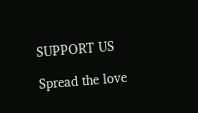SUPPORT US

Spread the love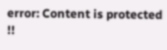error: Content is protected !!